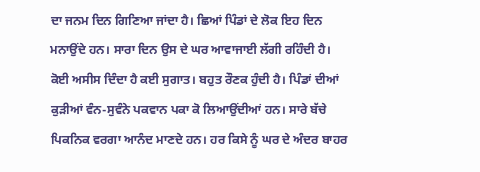ਦਾ ਜਨਮ ਦਿਨ ਗਿਣਿਆ ਜਾਂਦਾ ਹੈ। ਛਿਆਂ ਪਿੰਡਾਂ ਦੇ ਲੋਕ ਇਹ ਦਿਨ ਮਨਾਉਂਦੇ ਹਨ। ਸਾਰਾ ਦਿਨ ਉਸ ਦੇ ਘਰ ਆਵਾਜਾਈ ਲੱਗੀ ਰਹਿੰਦੀ ਹੈ। ਕੋਈ ਅਸੀਸ ਦਿੰਦਾ ਹੈ ਕਈ ਸੁਗਾਤ। ਬਹੁਤ ਰੌਣਕ ਹੁੰਦੀ ਹੈ। ਪਿੰਡਾਂ ਦੀਆਂ ਕੁੜੀਆਂ ਵੰਨ-ਸੁਵੰਨੇ ਪਕਵਾਨ ਪਕਾ ਕੋ ਲਿਆਉਂਦੀਆਂ ਹਨ। ਸਾਰੇ ਬੱਚੇ ਪਿਕਨਿਕ ਵਰਗਾ ਆਨੰਦ ਮਾਣਦੇ ਹਨ। ਹਰ ਕਿਸੇ ਨੂੰ ਘਰ ਦੇ ਅੰਦਰ ਬਾਹਰ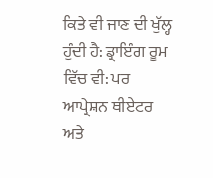ਕਿਤੇ ਵੀ ਜਾਣ ਦੀ ਖੁੱਲ੍ਹ ਹੁੰਦੀ ਹੈ: ਡ੍ਰਾਇੰਗ ਰੂਮ ਵਿੱਚ ਵੀ: ਪਰ ਆਪ੍ਰੇਸ਼ਨ ਥੀਏਟਰ ਅਤੇ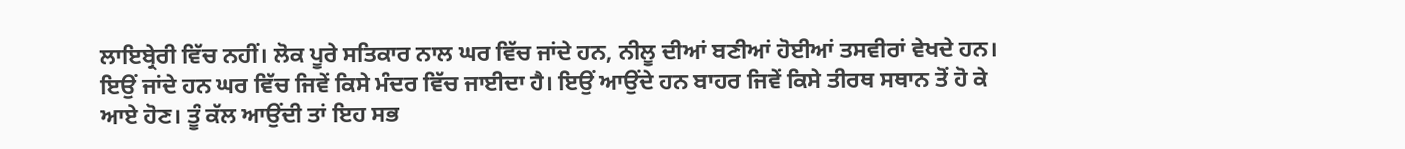ਲਾਇਬ੍ਰੇਰੀ ਵਿੱਚ ਨਹੀਂ। ਲੋਕ ਪੂਰੇ ਸਤਿਕਾਰ ਨਾਲ ਘਰ ਵਿੱਚ ਜਾਂਦੇ ਹਨ, ਨੀਲੂ ਦੀਆਂ ਬਣੀਆਂ ਹੋਈਆਂ ਤਸਵੀਰਾਂ ਵੇਖਦੇ ਹਨ। ਇਉਂ ਜਾਂਦੇ ਹਨ ਘਰ ਵਿੱਚ ਜਿਵੇਂ ਕਿਸੇ ਮੰਦਰ ਵਿੱਚ ਜਾਈਦਾ ਹੈ। ਇਉਂ ਆਉਂਦੇ ਹਨ ਬਾਹਰ ਜਿਵੇਂ ਕਿਸੇ ਤੀਰਥ ਸਥਾਨ ਤੋਂ ਹੋ ਕੇ ਆਏ ਹੋਣ। ਤੂੰ ਕੱਲ ਆਉਂਦੀ ਤਾਂ ਇਹ ਸਭ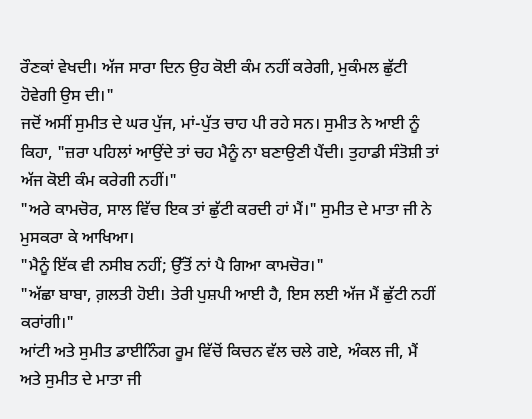ਰੌਣਕਾਂ ਵੇਖਦੀ। ਅੱਜ ਸਾਰਾ ਦਿਨ ਉਹ ਕੋਈ ਕੰਮ ਨਹੀਂ ਕਰੇਗੀ, ਮੁਕੰਮਲ ਛੁੱਟੀ ਹੋਵੇਗੀ ਉਸ ਦੀ।"
ਜਦੋਂ ਅਸੀਂ ਸੁਮੀਤ ਦੇ ਘਰ ਪੁੱਜ, ਮਾਂ-ਪੁੱਤ ਚਾਹ ਪੀ ਰਹੇ ਸਨ। ਸੁਮੀਤ ਨੇ ਆਈ ਨੂੰ ਕਿਹਾ, "ਜ਼ਰਾ ਪਹਿਲਾਂ ਆਉਂਦੇ ਤਾਂ ਚਹ ਮੈਨੂੰ ਨਾ ਬਣਾਉਣੀ ਪੈਂਦੀ। ਤੁਹਾਡੀ ਸੰਤੋਸ਼ੀ ਤਾਂ ਅੱਜ ਕੋਈ ਕੰਮ ਕਰੇਗੀ ਨਹੀਂ।"
"ਅਰੇ ਕਾਮਚੋਰ, ਸਾਲ ਵਿੱਚ ਇਕ ਤਾਂ ਛੁੱਟੀ ਕਰਦੀ ਹਾਂ ਮੈਂ।" ਸੁਮੀਤ ਦੇ ਮਾਤਾ ਜੀ ਨੇ ਮੁਸਕਰਾ ਕੇ ਆਖਿਆ।
"ਮੈਨੂੰ ਇੱਕ ਵੀ ਨਸੀਬ ਨਹੀਂ; ਉੱਤੋਂ ਨਾਂ ਪੈ ਗਿਆ ਕਾਮਚੋਰ।"
"ਅੱਛਾ ਬਾਬਾ, ਗ਼ਲਤੀ ਹੋਈ। ਤੇਰੀ ਪੁਸ਼ਪੀ ਆਈ ਹੈ, ਇਸ ਲਈ ਅੱਜ ਮੈਂ ਛੁੱਟੀ ਨਹੀਂ ਕਰਾਂਗੀ।"
ਆਂਟੀ ਅਤੇ ਸੁਮੀਤ ਡਾਈਨਿੰਗ ਰੂਮ ਵਿੱਚੋਂ ਕਿਚਨ ਵੱਲ ਚਲੇ ਗਏ, ਅੰਕਲ ਜੀ, ਮੈਂ ਅਤੇ ਸੁਮੀਤ ਦੇ ਮਾਤਾ ਜੀ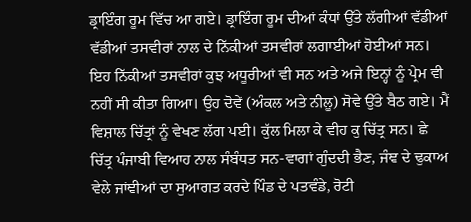ਡ੍ਰਾਇੰਗ ਰੂਮ ਵਿੱਚ ਆ ਗਏ। ਡ੍ਰਾਇੰਗ ਰੂਮ ਦੀਆਂ ਕੰਧਾਂ ਉੱਤੇ ਲੱਗੀਆਂ ਵੱਡੀਆਂ ਵੱਡੀਆਂ ਤਸਵੀਰਾਂ ਨਾਲ ਦੇ ਨਿੱਕੀਆਂ ਤਸਵੀਰਾਂ ਲਗਾਈਆਂ ਹੋਈਆਂ ਸਨ। ਇਹ ਨਿੱਕੀਆਂ ਤਸਵੀਰਾਂ ਕੁਝ ਅਧੂਰੀਆਂ ਵੀ ਸਨ ਅਤੇ ਅਜੇ ਇਨ੍ਹਾਂ ਨੂੰ ਪ੍ਰੇਮ ਵੀ ਨਹੀਂ ਸੀ ਕੀਤਾ ਗਿਆ। ਉਹ ਦੋਵੇਂ (ਅੰਕਲ ਅਤੇ ਨੀਲੂ) ਸੋਵੇ ਉੱਤੇ ਬੈਠ ਗਏ। ਮੈਂ ਵਿਸ਼ਾਲ ਚਿੱਤ੍ਰਾਂ ਨੂੰ ਵੇਖਣ ਲੱਗ ਪਈ। ਕੁੱਲ ਮਿਲਾ ਕੇ ਵੀਹ ਕੁ ਚਿੱਤ੍ਰ ਸਨ। ਛੇ ਚਿੱਤ੍ਰ ਪੰਜਾਬੀ ਵਿਆਹ ਨਾਲ ਸੰਬੰਧਤ ਸਨ-ਵਾਗਾਂ ਗੁੰਦਦੀ ਭੈਣ, ਜੰਞ ਦੇ ਢੁਕਾਅ ਵੇਲੇ ਜਾਂਞੀਆਂ ਦਾ ਸੁਆਗਤ ਕਰਦੇ ਪਿੰਡ ਦੇ ਪਤਵੰਡੇ, ਰੋਟੀ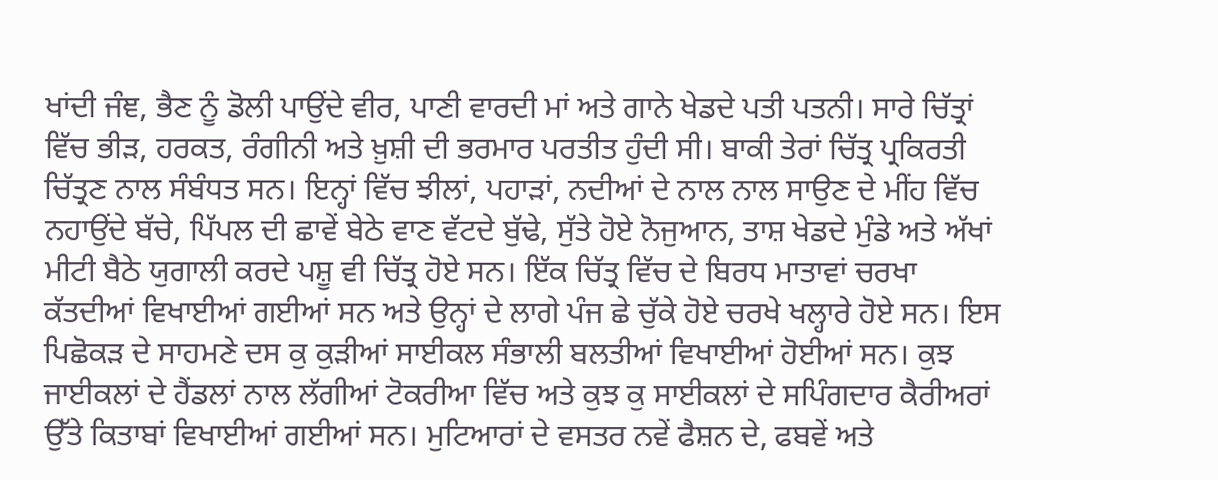ਖਾਂਦੀ ਜੰਞ, ਭੈਣ ਨੂੰ ਡੋਲੀ ਪਾਉਂਦੇ ਵੀਰ, ਪਾਣੀ ਵਾਰਦੀ ਮਾਂ ਅਤੇ ਗਾਨੇ ਖੇਡਦੇ ਪਤੀ ਪਤਨੀ। ਸਾਰੇ ਚਿੱਤ੍ਰਾਂ ਵਿੱਚ ਭੀੜ, ਹਰਕਤ, ਰੰਗੀਨੀ ਅਤੇ ਖ਼ੁਸ਼ੀ ਦੀ ਭਰਮਾਰ ਪਰਤੀਤ ਹੁੰਦੀ ਸੀ। ਬਾਕੀ ਤੇਰਾਂ ਚਿੱਤ੍ਰ ਪ੍ਰਕਿਰਤੀ ਚਿੱਤ੍ਰਣ ਨਾਲ ਸੰਬੰਧਤ ਸਨ। ਇਨ੍ਹਾਂ ਵਿੱਚ ਝੀਲਾਂ, ਪਹਾੜਾਂ, ਨਦੀਆਂ ਦੇ ਨਾਲ ਨਾਲ ਸਾਉਣ ਦੇ ਮੀਂਹ ਵਿੱਚ ਨਹਾਉਂਦੇ ਬੱਚੇ, ਪਿੱਪਲ ਦੀ ਛਾਵੇਂ ਬੇਠੇ ਵਾਣ ਵੱਟਦੇ ਬੁੱਢੇ, ਸੁੱਤੇ ਹੋਏ ਨੋਜੁਆਨ, ਤਾਸ਼ ਖੇਡਦੇ ਮੁੰਡੇ ਅਤੇ ਅੱਖਾਂ ਮੀਟੀ ਬੈਠੇ ਯੁਗਾਲੀ ਕਰਦੇ ਪਸ਼ੂ ਵੀ ਚਿੱਤ੍ਰ ਹੋਏ ਸਨ। ਇੱਕ ਚਿੱਤ੍ਰ ਵਿੱਚ ਦੇ ਬਿਰਧ ਮਾਤਾਵਾਂ ਚਰਖਾ ਕੱਤਦੀਆਂ ਵਿਖਾਈਆਂ ਗਈਆਂ ਸਨ ਅਤੇ ਉਨ੍ਹਾਂ ਦੇ ਲਾਗੇ ਪੰਜ ਛੇ ਚੁੱਕੇ ਹੋਏ ਚਰਖੇ ਖਲ੍ਹਾਰੇ ਹੋਏ ਸਨ। ਇਸ ਪਿਛੋਕੜ ਦੇ ਸਾਹਮਣੇ ਦਸ ਕੁ ਕੁੜੀਆਂ ਸਾਈਕਲ ਸੰਭਾਲੀ ਬਲਤੀਆਂ ਵਿਖਾਈਆਂ ਹੋਈਆਂ ਸਨ। ਕੁਝ ਜਾਈਕਲਾਂ ਦੇ ਹੈਂਡਲਾਂ ਨਾਲ ਲੱਗੀਆਂ ਟੋਕਰੀਆ ਵਿੱਚ ਅਤੇ ਕੁਝ ਕੁ ਸਾਈਕਲਾਂ ਦੇ ਸਪਿੰਗਦਾਰ ਕੈਰੀਅਰਾਂ ਉੱਤੇ ਕਿਤਾਬਾਂ ਵਿਖਾਈਆਂ ਗਈਆਂ ਸਨ। ਮੁਟਿਆਰਾਂ ਦੇ ਵਸਤਰ ਨਵੇਂ ਫੈਸ਼ਨ ਦੇ, ਫਬਵੇਂ ਅਤੇ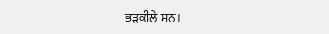ਭੜਕੀਲੇ ਸਨ।